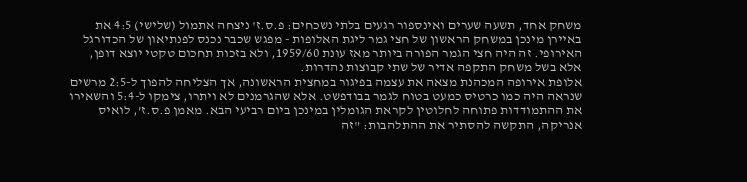משחק אחד, תשעה שערים ואינספור רגעים בלתי נשכחים: פ.ס.ז' ניצחה אתמול (שלישי) 4:5 את באיירן מינכן במשחק הראשון של חצי גמר ליגת האלופות - מפגש שכבר נכנס לפנתיאון של הכדורגל האירופי. זה היה חצי הגמר הפורה ביותר מאז עונת 1959/60, ולא בזכות תחכום טקטי יוצא דופן, אלא בשל משחק התקפה אדיר של שתי קבוצות נהדרות.
אלופת אירופה המכהנת מצאה את עצמה בפיגור במחצית הראשונה, אך הצליחה להפוך ל-2:5 מרשים שנראה היה כמו כרטיס כמעט בטוח לגמר בבודפשט. אלא שהגרמנים לא ויתרו, צימקו ל-5:4 והשאירו את ההתמודדות פתוחה לחלוטין לקראת הגומלין במינכן ביום רביעי הבא. מאמן פ.ס.ז’, לואיס אנריקה, התקשה להסתיר את ההתלהבות: "זה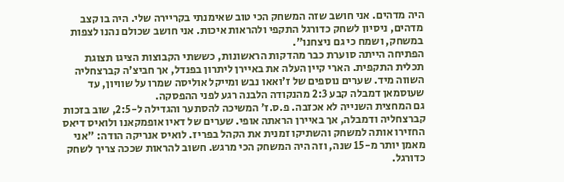היה מדהים. אני חושב שזה המשחק הכי טוב שאימנתי בקריירה שלי. היה בו קצב מדהים, ניסיון לשחק כדורגל התקפי ולהראות איכות. אני חושב שכולם נהנו לצפות במשחק, ושמח כי גם ניצחנו".
הפתיחה הייתה סוערת כבר מהדקות הראשונות, כששתי הקבוצות הציגו תצוגת תכלית התקפית. הארי קיין העלה את באיירן ליתרון בפנדל, אך חביצ'ה קברצחליה השווה מיד. שערים נוספים של ז'ואאו נבש ומייקל אוליסה שמרו על שוויון, עד שעוסמאן דמבלה קבע 2:3 מהנקודה הלבנה רגע לפני ההפסקה.
גם המחצית השנייה לא אכזבה. פ.ס.ז’ המשיכה להסתער והגדילה ל-2:5, שוב בזכות קברצחליה ודמבלה, אך באיירן הראתה אופי. שערים של דאיו אופמקאנו ולואיס דיאס החזירו אותה למשחק והשתיקו זמנית את הקהל בפריז. לואיס אנריקה הודה: "אני מאמן יותר מ-15 שנה, וזה היה המשחק הכי מרגש. חשוב להראות שככה צריך לשחק כדורגל.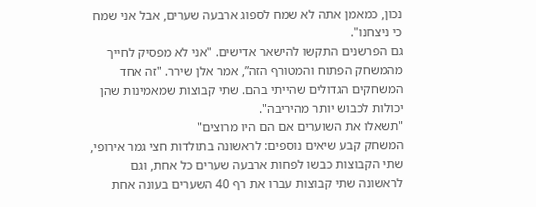נכון, כמאמן אתה לא שמח לספוג ארבעה שערים, אבל אני שמח כי ניצחנו".
גם הפרשנים התקשו להישאר אדישים. "אני לא מפסיק לחייך מהמשחק הפתוח והמטורף הזה”, אמר אלן שירר. "זה אחד המשחקים הגדולים שהייתי בהם. שתי קבוצות שמאמינות שהן יכולות לכבוש יותר מהיריבה".
"תשאלו את השוערים אם הם היו מרוצים"
המשחק קבע שיאים נוספים: לראשונה בתולדות חצי גמר אירופי, שתי הקבוצות כבשו לפחות ארבעה שערים כל אחת, וגם לראשונה שתי קבוצות עברו את רף 40 השערים בעונה אחת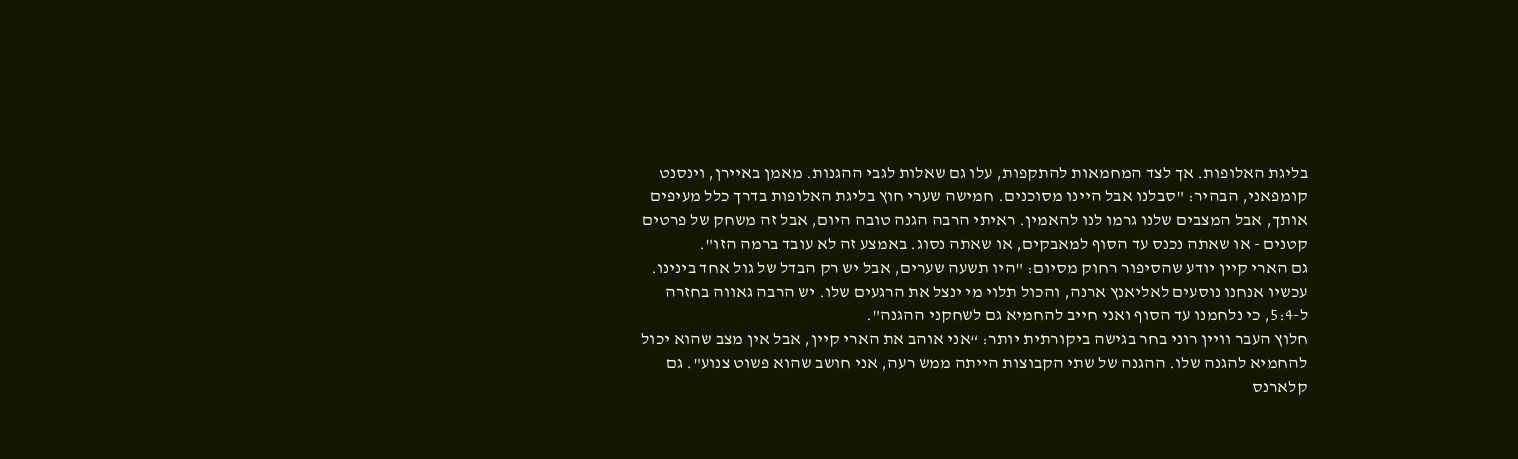בליגת האלופות. אך לצד המחמאות להתקפות, עלו גם שאלות לגבי ההגנות. מאמן באיירן, וינסנט קומפאני, הבהיר: "סבלנו אבל היינו מסוכנים. חמישה שערי חוץ בליגת האלופות בדרך כלל מעיפים אותך, אבל המצבים שלנו גרמו לנו להאמין. ראיתי הרבה הגנה טובה היום, אבל זה משחק של פרטים קטנים - או שאתה נכנס עד הסוף למאבקים, או שאתה נסוג. באמצע זה לא עובד ברמה הזו".
גם הארי קיין יודע שהסיפור רחוק מסיום: "היו תשעה שערים, אבל יש רק הבדל של גול אחד בינינו. עכשיו אנחנו נוסעים לאליאנץ ארנה, והכול תלוי מי ינצל את הרגעים שלו. יש הרבה גאווה בחזרה ל-5:4, כי נלחמנו עד הסוף ואני חייב להחמיא גם לשחקני ההגנה".
חלוץ העבר וויין רוני בחר בגישה ביקורתית יותר: “אני אוהב את הארי קיין, אבל אין מצב שהוא יכול להחמיא להגנה שלו. ההגנה של שתי הקבוצות הייתה ממש רעה, אני חושב שהוא פשוט צנוע". גם קלארנס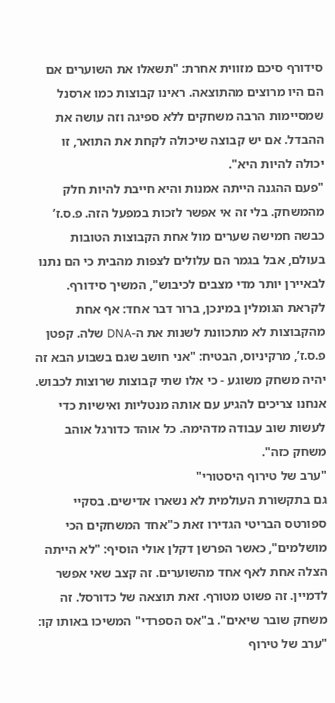סידורף סיכם מזווית אחרת: "תשאלו את השוערים אם הם היו מרוצים מהתוצאה. ראינו קבוצות כמו ארסנל שמסיימות הרבה משחקים ללא ספיגה וזה עושה את ההבדל. אם יש קבוצה שיכולה לקחת את התואר, זו יכולה להיות היא".
"פעם ההגנה הייתה אמנות והיא חייבת להיות חלק מהמשחק. בלי זה אי אפשר לזכות במפעל הזה. פ.ס.ז’ כבשה חמישה שערים מול אחת הקבוצות הטובות בעולם, אבל בגמר הם עלולים לצפות מהבית כי הם נתנו לבאיירן יותר מדי מצבים לכיבוש", המשיך סידורף.
לקראת הגומלין במינכן, ברור דבר אחד: אף אחת מהקבוצות לא מתכוונת לשנות את ה-DNA שלה. קפטן פ.ס.ז’, מרקיניוס, הבטיח: "אני חושב שגם בשבוע הבא זה יהיה משחק משוגע - כי אלו שתי קבוצות שרוצות לכבוש. אנחנו צריכים להגיע עם אותה מנטליות ואישיות כדי לעשות שוב עבודה מדהימה. כל אוהד כדורגל אוהב משחק כזה".
"ערב של טירוף היסטורי"
גם בתקשורת העולמית לא נשארו אדישים. בסקיי ספורטס הבריטי הגדירו זאת כ"אחד המשחקים הכי מושלמים", כאשר הפרשן דקלן אולי הוסיף: "לא הייתה הצלה אחת לאף אחד מהשוערים. זה קצב שאי אפשר לדמיין. זה פשוט מטורף. זאת תוצאה של כדורסל. זה משחק שובר שיאים". ב"אס הספרדי" המשיכו באותו קו: "ערב של טירוף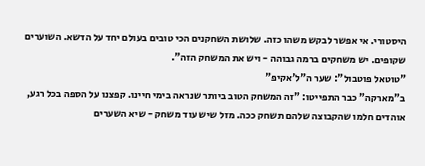היסטורי. אי אפשר לבקש משהו כזה. שלושת השחקנים הכי טובים בעולם יחד על הדשא. השוערים שקופים. יש משחקים ברמה גבוהה - ויש את המשחק הזה".
"טוטאל פוטבול": שער ה"ל'אקיפ"
ב"מארקה" כבר התפייטו: "זה המשחק הטוב ביותר שנראה בימי חיינו. קפצנו על הספה בכל רגע, אוהדים חלמו שהקבוצה שלהם תשחק ככה. מזל שיש עוד משחק - שיא השערים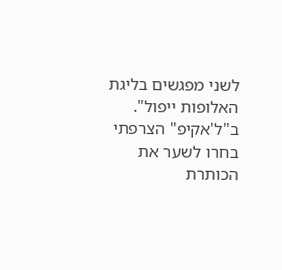לשני מפגשים בליגת האלופות ייפול". ב"ל'אקיפ" הצרפתי בחרו לשער את הכותרת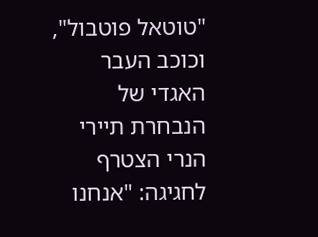"טוטאל פוטבול", וכוכב העבר האגדי של הנבחרת תיירי הנרי הצטרף לחגיגה: "אנחנו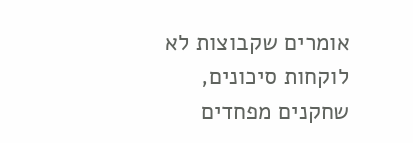אומרים שקבוצות לא לוקחות סיכונים, שחקנים מפחדים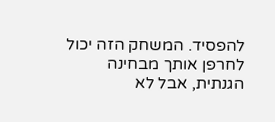להפסיד. המשחק הזה יכול לחרפן אותך מבחינה הגנתית, אבל לא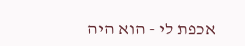אכפת לי - הוא היה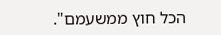הכל חוץ ממשעמם".